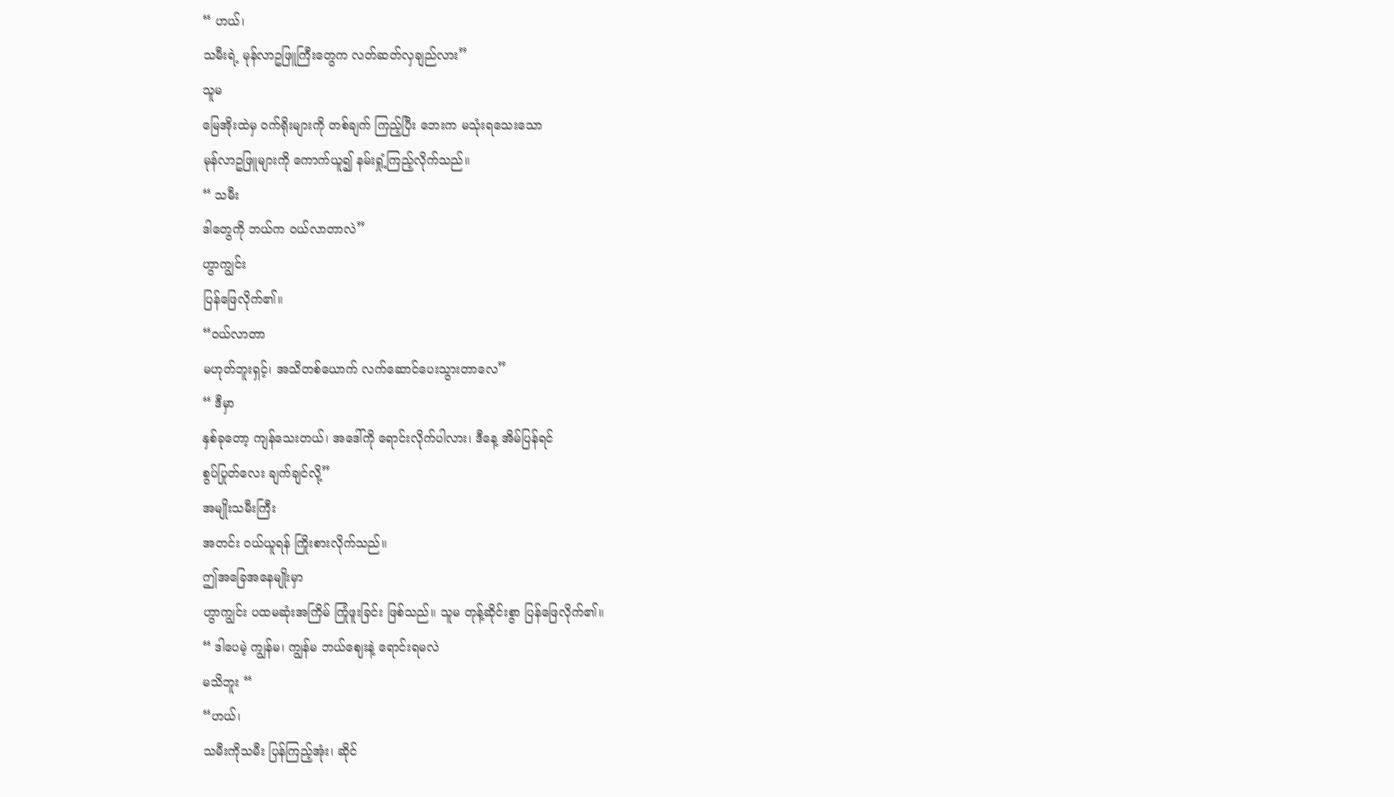“ ဟယ်၊
သမီးရဲ့ မုန်လာဥဖြူကြီးတွေက လတ်ဆတ်လှချည်လား”
သူမ
မြေအိုးထဲမှ ဝက်ရိုးများကို တစ်ချက် ကြည့်ပြီး ဘေးက မသုံးရသေးသော
မုန်လာဥဖြူများကို ကောက်ယူ၍ နမ်းရှုံ့ကြည့်လိုက်သည်။
“ သမီး
ဒါတွေကို ဘယ်က ဝယ်လာတာလဲ”
ဟွာကျွင်း
ပြန်ဖြေလိုက်၏။
“ဝယ်လာတာ
မဟုတ်ဘူးရှင့်၊ အသိတစ်ယောက် လက်ဆောင်ပေးသွားတာလေ”
“ ဒီမှာ
နှစ်ခုတော့ ကျန်သေးတယ်၊ အဒေါ်ကို ရောင်းလိုက်ပါလား၊ ဒီနေ့ အိမ်ပြန်ရင်
စွပ်ပြုတ်လေး ချက်ချင်လို့”
အမျိုးသမီးကြီး
အတင်း ဝယ်ယူရန် ကြိုးစားလိုက်သည်။
ဤအခြေအနေမျိုးမှာ
ဟွာကျွင်း ပထမဆုံးအကြိမ် ကြုံဖူးခြင်း ဖြစ်သည်။ သူမ တုန့်ဆိုင်းစွာ ပြန်ဖြေလိုက်၏။
“ ဒါပေမဲ့ ကျွန်မ၊ ကျွန်မ ဘယ်ဈေးနဲ့ ရောင်းရမလဲ
မသိဘူး “
“ဟယ်၊
သမီးကိုသမီး ပြန်ကြည့်အုံး၊ ဆိုင်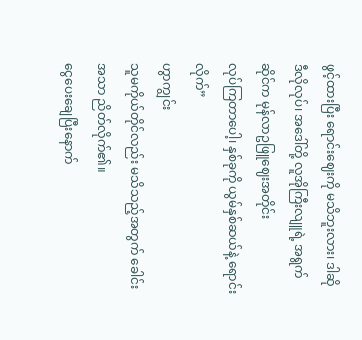ဖွင့်ထားပြီး ရောင်းဈေးကို မသိဘူးလား၊ ဒါဆို
ဒီလိုလုပ်၊ အဒေါ်တို့ လူအိုကြီးလျူရဲ့ အရွက်ဆိုင်က မုန်လာဥဖြူဈေးအတိုင်း
လုပ်ကြတာပေါ့၊ နှစ်ခုကို ယွမ်နှစ်ဆယ်နဲ့ ရောင်းလိုက်”
ဟွာကျွင်း
သူမကိုယ်တိုင်လည်း မသိသည့်အတွက် ခေါင်းအသာ ညိတ်လိုက်၏။
ငွေပေးချေပြီးနောက်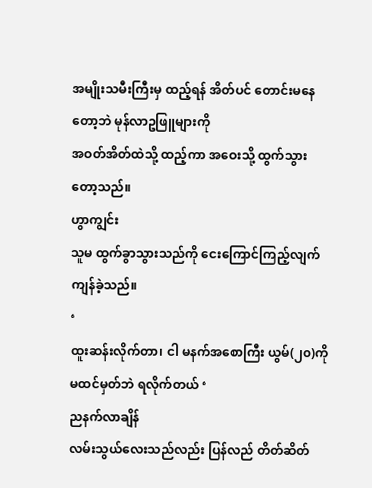အမျိုးသမီးကြီးမှ ထည့်ရန် အိတ်ပင် တောင်းမနေတော့ဘဲ မုန်လာဥဖြူများကို
အဝတ်အိတ်ထဲသို့ ထည့်ကာ အဝေးသို့ ထွက်သွားတော့သည်။
ဟွာကျွင်း
သူမ ထွက်ခွာသွားသည်ကို ငေးကြောင်ကြည့်လျက် ကျန်ခဲ့သည်။
‘
ထူးဆန်းလိုက်တာ၊ ငါ မနက်အစောကြီး ယွမ်(၂၀)ကို မထင်မှတ်ဘဲ ရလိုက်တယ် ‘
ညနက်လာချိန်
လမ်းသွယ်လေးသည်လည်း ပြန်လည် တိတ်ဆိတ်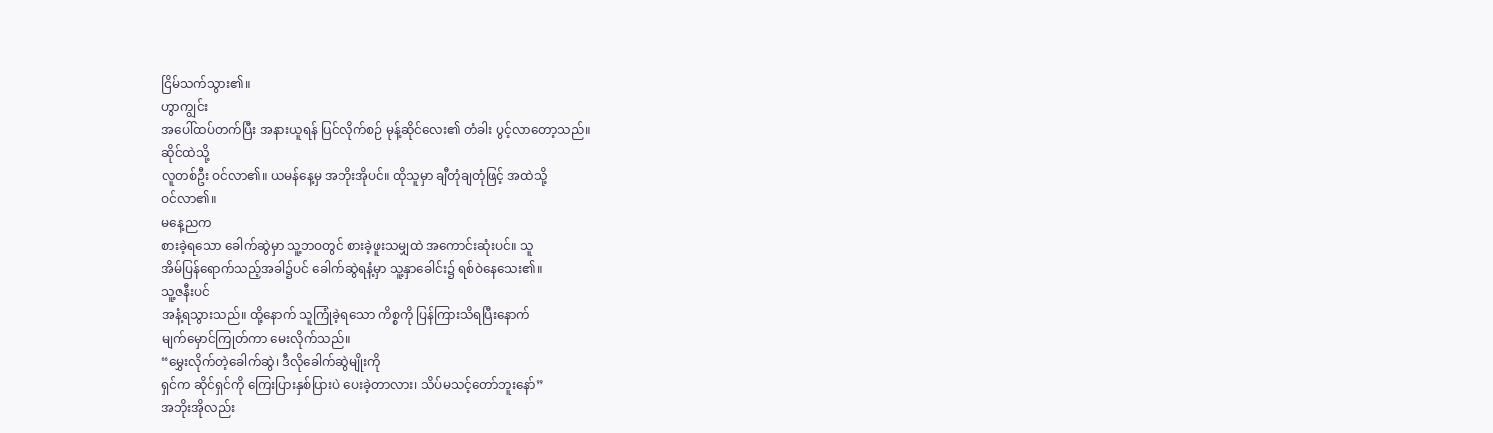ငြိမ်သက်သွား၏။
ဟွာကျွင်း
အပေါ်ထပ်တက်ပြီး အနားယူရန် ပြင်လိုက်စဉ် မုန့်ဆိုင်လေး၏ တံခါး ပွင့်လာတော့သည်။
ဆိုင်ထဲသို့
လူတစ်ဦး ဝင်လာ၏။ ယမန်နေ့မှ အဘိုးအိုပင်။ ထိုသူမှာ ချီတုံချတုံဖြင့် အထဲသို့
ဝင်လာ၏။
မနေ့ညက
စားခဲ့ရသော ခေါက်ဆွဲမှာ သူ့ဘဝတွင် စားခဲ့ဖူးသမျှထဲ အကောင်းဆုံးပင်။ သူ
အိမ်ပြန်ရောက်သည့်အခါ၌ပင် ခေါက်ဆွဲရနံ့မှာ သူ့နှာခေါင်း၌ ရစ်ဝဲနေသေး၏။
သူ့ဇနီးပင်
အနံ့ရသွားသည်။ ထို့နောက် သူကြုံခဲ့ရသော ကိစ္စကို ပြန်ကြားသိရပြီးနောက်
မျက်မှောင်ကြုတ်ကာ မေးလိုက်သည်။
“မွှေးလိုက်တဲ့ခေါက်ဆွဲ၊ ဒီလိုခေါက်ဆွဲမျိုးကို
ရှင်က ဆိုင်ရှင်ကို ကြေးပြားနှစ်ပြားပဲ ပေးခဲ့တာလား၊ သိပ်မသင့်တော်ဘူးနော်”
အဘိုးအိုလည်း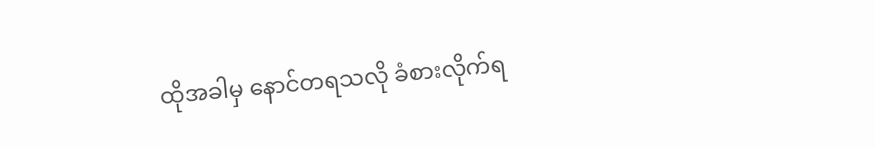ထိုအခါမှ နောင်တရသလို ခံစားလိုက်ရ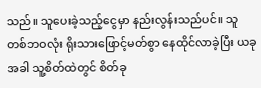သည်။ သူပေးခဲ့သည့်ငွေမှာ နည်းလွန်းသည်ပင်။ သူ
တစ်ဘဝလုံး ရိုးသားဖြောင့်မတ်စွာ နေထိုင်လာခဲ့ပြီး ယခုအခါ သူ့စိတ်ထဲတွင် စိတ်ခု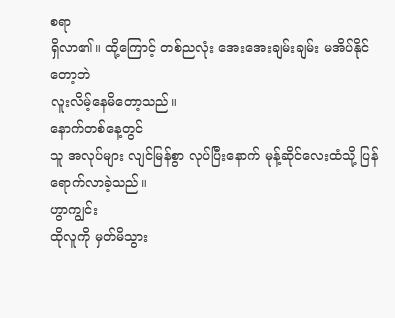စရာ
ရှိလာ၏။ ထို့ကြောင့် တစ်ညလုံး အေးအေးချမ်းချမ်း မအိပ်နိုင်တော့ဘဲ
လူးလိမ့်နေမိတော့သည်။
နောက်တစ်နေ့တွင်
သူ အလုပ်များ လျင်မြန်စွာ လုပ်ပြီးနောက် မုန့်ဆိုင်လေးထံသို့ ပြန်ရောက်လာခဲ့သည်။
ဟွာကျွင်း
ထိုလူကို မှတ်မိသွား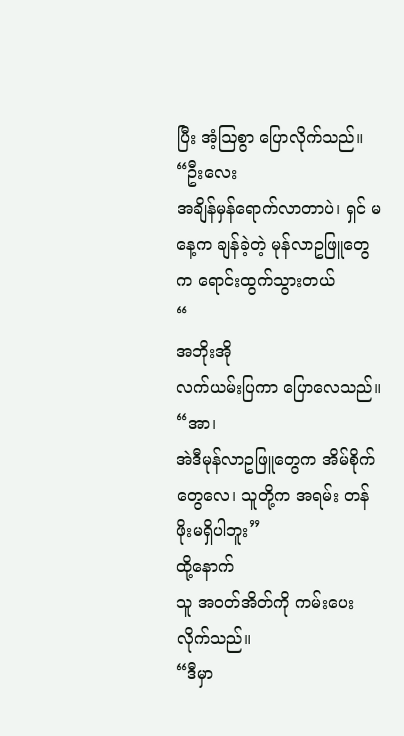ပြီး အံ့ဩစွာ ပြောလိုက်သည်။
“ဦးလေး
အချိန်မှန်ရောက်လာတာပဲ၊ ရှင် မနေ့က ချန်ခဲ့တဲ့ မုန်လာဥဖြူတွေက ရောင်းထွက်သွားတယ်
“
အဘိုးအို
လက်ယမ်းပြကာ ပြောလေသည်။
“အာ၊
အဲဒီမုန်လာဥဖြူတွေက အိမ်စိုက်တွေလေ၊ သူတို့က အရမ်း တန်ဖိုးမရှိပါဘူး”
ထို့နောက်
သူ အဝတ်အိတ်ကို ကမ်းပေးလိုက်သည်။
“ဒီမှာ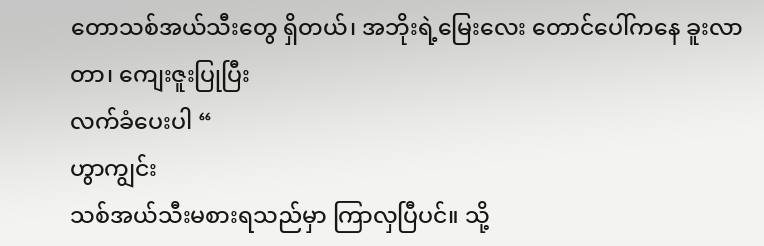တောသစ်အယ်သီးတွေ ရှိတယ်၊ အဘိုးရဲ့မြေးလေး တောင်ပေါ်ကနေ ခူးလာတာ၊ ကျေးဇူးပြုပြီး
လက်ခံပေးပါ “
ဟွာကျွင်း
သစ်အယ်သီးမစားရသည်မှာ ကြာလှပြီပင်။ သို့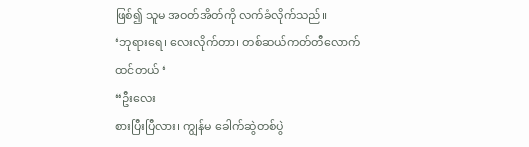ဖြစ်၍ သူမ အဝတ်အိတ်ကို လက်ခံလိုက်သည်။
‘ဘုရားရေ၊ လေးလိုက်တာ၊ တစ်ဆယ်ကတ်တီလောက်
ထင်တယ် ‘
“ဦးလေး
စားပြီးပြီလား၊ ကျွန်မ ခေါက်ဆွဲတစ်ပွဲ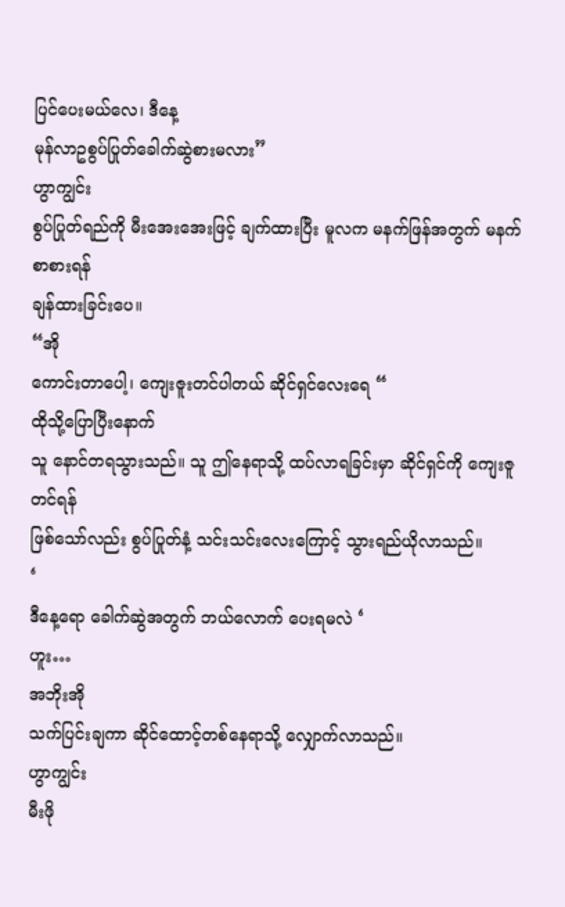ပြင်ပေးမယ်လေ၊ ဒီနေ့
မုန်လာဥစွပ်ပြုတ်ခေါက်ဆွဲစားမလား”
ဟွာကျွင်း
စွပ်ပြုတ်ရည်ကို မီးအေးအေးဖြင့် ချက်ထားပြီး မူလက မနက်ဖြန်အတွက် မနက်စာစားရန်
ချန်ထားခြင်းပေ။
“အို
ကောင်းတာပေါ့၊ ကျေးဇူးတင်ပါတယ် ဆိုင်ရှင်လေးရေ “
ထိုသို့ပြောပြီးနောက်
သူ နောင်တရသွားသည်။ သူ ဤနေရာသို့ ထပ်လာရခြင်းမှာ ဆိုင်ရှင်ကို ကျေးဇူတင်ရန်
ဖြစ်သော်လည်း စွပ်ပြုတ်နံ့ သင်းသင်းလေးကြောင့် သွားရည်ယိုလာသည်။
‘
ဒီနေ့ရော ခေါက်ဆွဲအတွက် ဘယ်လောက် ပေးရမလဲ ‘
ဟူး…
အဘိုးအို
သက်ပြင်းချကာ ဆိုင်ထောင့်တစ်နေရာသို့ လျှောက်လာသည်။
ဟွာကျွင်း
မီးဖို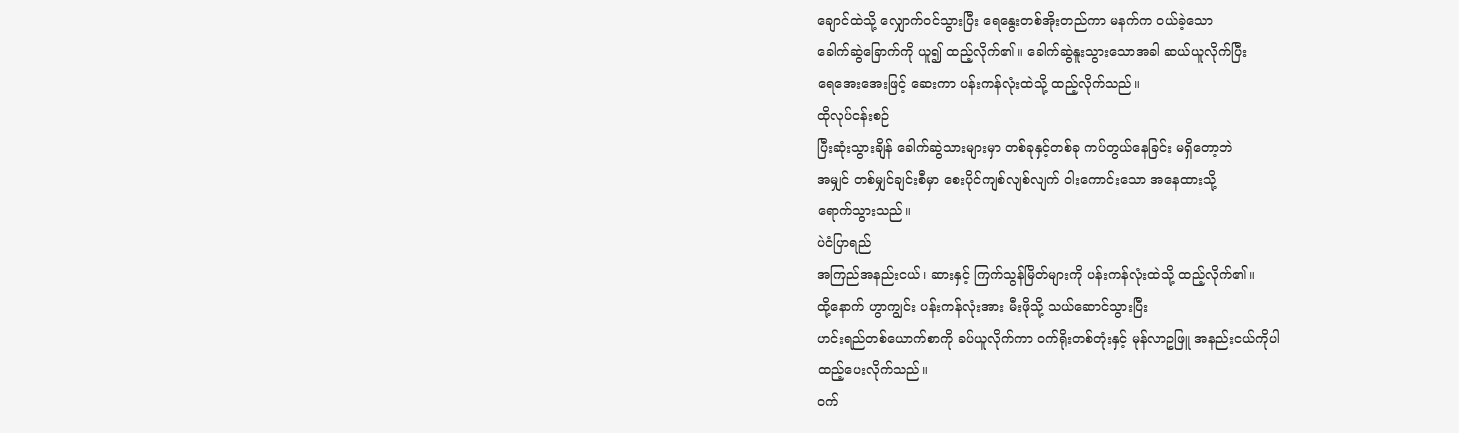ချောင်ထဲသို့ လျှောက်ဝင်သွားပြီး ရေနွေးတစ်အိုးတည်ကာ မနက်က ဝယ်ခဲ့သော
ခေါက်ဆွဲခြောက်ကို ယူ၍ ထည့်လိုက်၏။ ခေါက်ဆွဲနူးသွားသောအခါ ဆယ်ယူလိုက်ပြီး
ရေအေးအေးဖြင့် ဆေးကာ ပန်းကန်လုံးထဲသို့ ထည့်လိုက်သည်။
ထိုလုပ်ငန်းစဉ်
ပြီးဆုံးသွားချိန် ခေါက်ဆွဲသားများမှာ တစ်ခုနှင့်တစ်ခု ကပ်တွယ်နေခြင်း မရှိတော့ဘဲ
အမျှင် တစ်မျှင်ချင်းစီမှာ စေးပိုင်ကျစ်လျစ်လျက် ဝါးကောင်းသော အနေထားသို့
ရောက်သွားသည်။
ပဲငံပြာရည်
အကြည်အနည်းငယ်၊ ဆားနှင့် ကြက်သွန်မြိတ်များကို ပန်းကန်လုံးထဲသို့ ထည့်လိုက်၏။
ထို့နောက် ဟွာကျွင်း ပန်းကန်လုံးအား မီးဖိုသို့ သယ်ဆောင်သွားပြီး
ဟင်းရည်တစ်ယောက်စာကို ခပ်ယူလိုက်ကာ ဝက်ရိုးတစ်တုံးနှင့် မုန်လာဥဖြူ အနည်းငယ်ကိုပါ
ထည့်ပေးလိုက်သည်။
ဝက်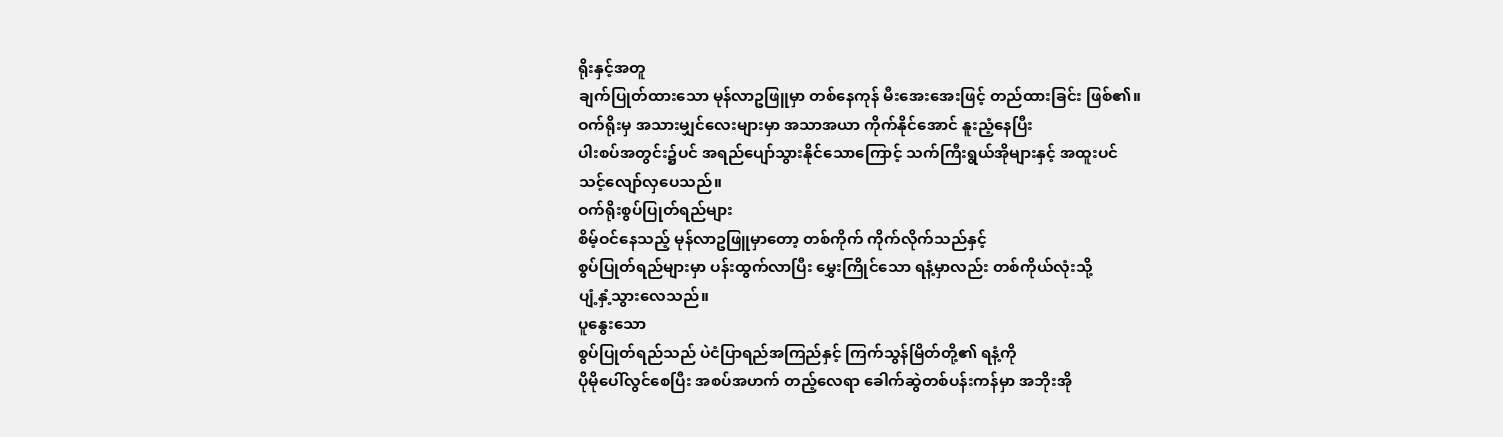ရိုးနှင့်အတူ
ချက်ပြုတ်ထားသော မုန်လာဥဖြူမှာ တစ်နေကုန် မီးအေးအေးဖြင့် တည်ထားခြင်း ဖြစ်၏။
ဝက်ရိုးမှ အသားမျှင်လေးများမှာ အသာအယာ ကိုက်နိုင်အောင် နူးညံ့နေပြီး
ပါးစပ်အတွင်း၌ပင် အရည်ပျော်သွားနိုင်သောကြောင့် သက်ကြီးရွယ်အိုများနှင့် အထူးပင်
သင့်လျော်လှပေသည်။
ဝက်ရိုးစွပ်ပြုတ်ရည်များ
စိမ့်ဝင်နေသည့် မုန်လာဥဖြူမှာတော့ တစ်ကိုက် ကိုက်လိုက်သည်နှင့်
စွပ်ပြုတ်ရည်များမှာ ပန်းထွက်လာပြီး မွှေးကြိုင်သော ရနံ့မှာလည်း တစ်ကိုယ်လုံးသို့
ပျံ့နှံ့သွားလေသည်။
ပူနွေးသော
စွပ်ပြုတ်ရည်သည် ပဲငံပြာရည်အကြည်နှင့် ကြက်သွန်မြိတ်တို့၏ ရနံ့ကို
ပိုမိုပေါ်လွင်စေပြီး အစပ်အဟက် တည့်လေရာ ခေါက်ဆွဲတစ်ပန်းကန်မှာ အဘိုးအို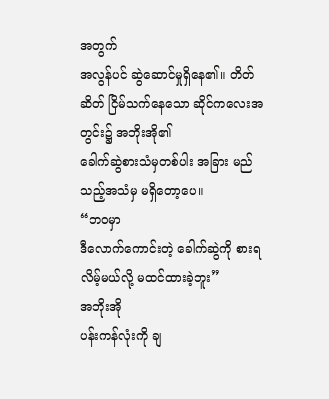အတွက်
အလွန်ပင် ဆွဲဆောင်မှုရှိနေ၏။ တိတ်ဆိတ် ငြိမ်သက်နေသော ဆိုင်ကလေးအတွင်း၌ အဘိုးအို၏
ခေါက်ဆွဲစားသံမှတစ်ပါး အခြား မည်သည့်အသံမှ မရှိတော့ပေ။
“ဘဝမှာ
ဒီလောက်ကောင်းတဲ့ ခေါက်ဆွဲကို စားရလိမ့်မယ်လို့ မထင်ထားခဲ့ဘူး”
အဘိုးအို
ပန်းကန်လုံးကို ချ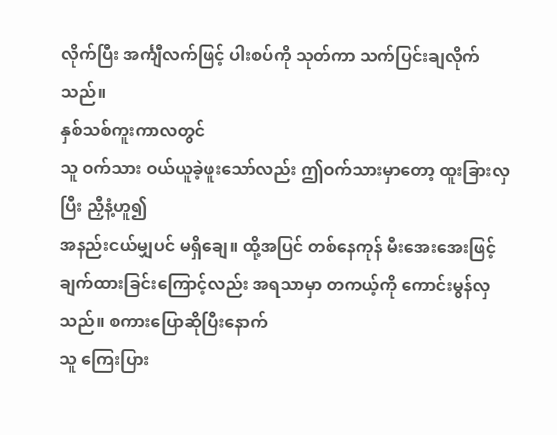လိုက်ပြီး အင်္ကျီလက်ဖြင့် ပါးစပ်ကို သုတ်ကာ သက်ပြင်းချလိုက်သည်။
နှစ်သစ်ကူးကာလတွင်
သူ ဝက်သား ဝယ်ယူခဲ့ဖူးသော်လည်း ဤဝက်သားမှာတော့ ထူးခြားလှပြီး ညှီနံ့ဟူ၍
အနည်းငယ်မျှပင် မရှိချေ။ ထို့အပြင် တစ်နေကုန် မီးအေးအေးဖြင့်
ချက်ထားခြင်းကြောင့်လည်း အရသာမှာ တကယ့်ကို ကောင်းမွန်လှသည်။ စကားပြောဆိုပြီးနောက်
သူ ကြေးပြား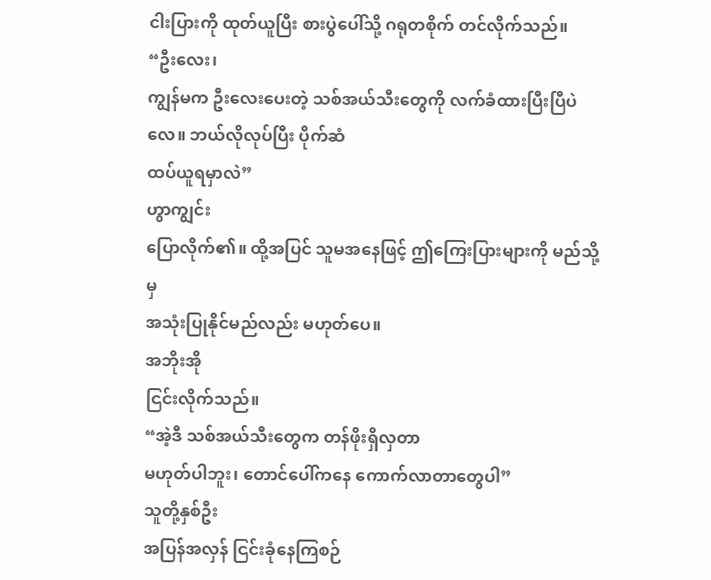ငါးပြားကို ထုတ်ယူပြီး စားပွဲပေါ်သို့ ဂရုတစိုက် တင်လိုက်သည်။
“ဦးလေး၊
ကျွန်မက ဦးလေးပေးတဲ့ သစ်အယ်သီးတွေကို လက်ခံထားပြီးပြီပဲလေ။ ဘယ်လိုလုပ်ပြီး ပိုက်ဆံ
ထပ်ယူရမှာလဲ”
ဟွာကျွင်း
ပြောလိုက်၏။ ထို့အပြင် သူမအနေဖြင့် ဤကြေးပြားများကို မည်သို့မှ
အသုံးပြုနိုင်မည်လည်း မဟုတ်ပေ။
အဘိုးအို
ငြင်းလိုက်သည်။
“အဲ့ဒီ သစ်အယ်သီးတွေက တန်ဖိုးရှိလှတာ
မဟုတ်ပါဘူး၊ တောင်ပေါ်ကနေ ကောက်လာတာတွေပါ”
သူတို့နှစ်ဦး
အပြန်အလှန် ငြင်းခုံနေကြစဉ်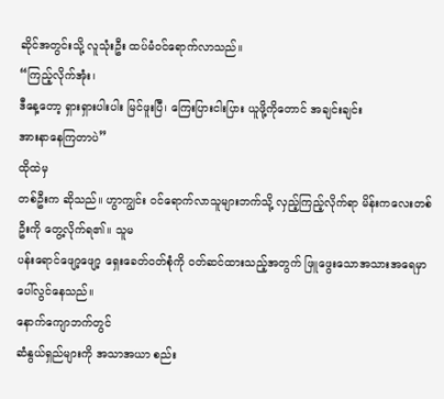ဆိုင်အတွင်းသို့ လူသုံးဦး ထပ်မံဝင်ရောက်လာသည်။
“ကြည့်လိုက်အုံး၊
ဒီနေ့တော့ ရှားရှားပါးပါး မြင်ဖူးပြီ၊ ကြေးပြားငါးပြား ယူဖို့ကိုတောင် အချင်းချင်း
အားနာနေကြတာပဲ”
ထိုထဲမှ
တစ်ဦးက ဆိုသည်။ ဟွာကျွင်း ဝင်ရောက်လာသူများဘက်သို့ လှည့်ကြည့်လိုက်ရာ မိန်းကလေးတစ်ဦးကို တွေ့လိုက်ရ၏။ သူမ
ပန်းရောင်ဖျော့ဖျော့ ရှေးခေတ်ဝတ်စုံကို ဝတ်ဆင်ထားသည့်အတွက် ဖြူဖွေးသောအသားအရေမှာ
ပေါ်လွင်နေသည်။
နောက်ကျောဘက်တွင်
ဆံနွယ်ရှည်များကို အသာအယာ စည်း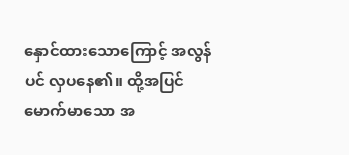နှောင်ထားသောကြောင့် အလွန်ပင် လှပနေ၏။ ထို့အပြင်
မောက်မာသော အ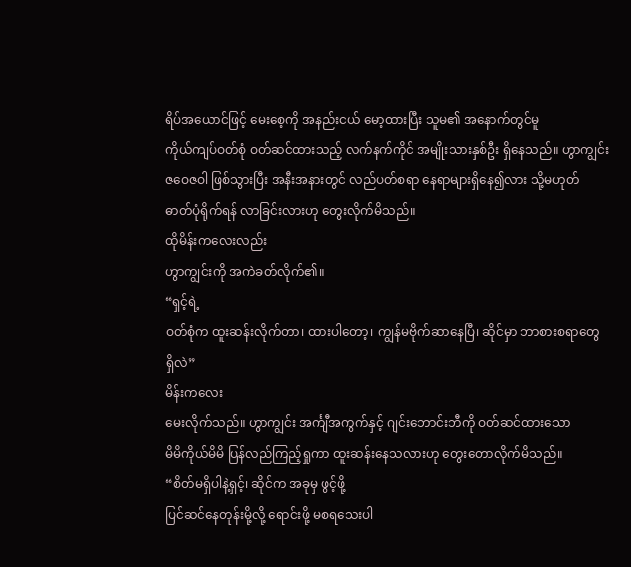ရိပ်အယောင်ဖြင့် မေးစေ့ကို အနည်းငယ် မော့ထားပြီး သူမ၏ အနောက်တွင်မူ
ကိုယ်ကျပ်ဝတ်စုံ ဝတ်ဆင်ထားသည့် လက်နက်ကိုင် အမျိုးသားနှစ်ဦး ရှိနေသည်။ ဟွာကျွင်း
ဇဝေဇဝါ ဖြစ်သွားပြီး အနီးအနားတွင် လည်ပတ်စရာ နေရာများရှိနေ၍လား သို့မဟုတ်
ဓာတ်ပုံရိုက်ရန် လာခြင်းလားဟု တွေးလိုက်မိသည်။
ထိုမိန်းကလေးလည်း
ဟွာကျွင်းကို အကဲခတ်လိုက်၏။
“ရှင့်ရဲ့
ဝတ်စုံက ထူးဆန်းလိုက်တာ၊ ထားပါတော့၊ ကျွန်မဗိုက်ဆာနေပြီ၊ ဆိုင်မှာ ဘာစားစရာတွေ
ရှိလဲ”
မိန်းကလေး
မေးလိုက်သည်။ ဟွာကျွင်း အင်္ကျီအကွက်နှင့် ဂျင်းဘောင်းဘီကို ဝတ်ဆင်ထားသော
မိမိကိုယ်မိမိ ပြန်လည်ကြည့်ရှုကာ ထူးဆန်းနေသလားဟု တွေးတောလိုက်မိသည်။
“စိတ်မရှိပါနဲ့ရှင့်၊ ဆိုင်က အခုမှ ဖွင့်ဖို့
ပြင်ဆင်နေတုန်းမို့လို့ ရောင်းဖို့ မစရသေးပါ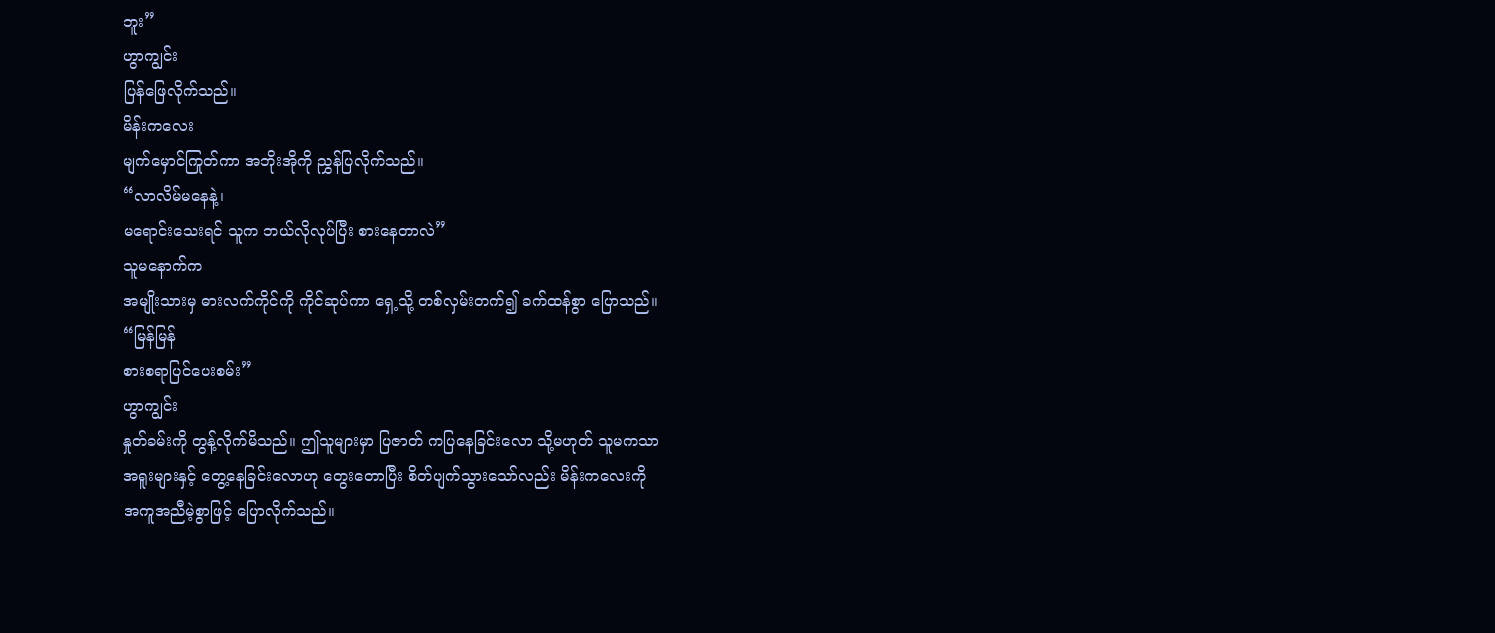ဘူး”
ဟွာကျွင်း
ပြန်ဖြေလိုက်သည်။
မိန်းကလေး
မျက်မှောင်ကြုတ်ကာ အဘိုးအိုကို ညွှန်ပြလိုက်သည်။
“လာလိမ်မနေနဲ့၊
မရောင်းသေးရင် သူက ဘယ်လိုလုပ်ပြီး စားနေတာလဲ”
သူမနောက်က
အမျိုးသားမှ ဓားလက်ကိုင်ကို ကိုင်ဆုပ်ကာ ရှေ့သို့ တစ်လှမ်းတက်၍ ခက်ထန်စွာ ပြောသည်။
“မြန်မြန်
စားစရာပြင်ပေးစမ်း”
ဟွာကျွင်း
နှုတ်ခမ်းကို တွန့်လိုက်မိသည်။ ဤသူများမှာ ပြဇာတ် ကပြနေခြင်းလော သို့မဟုတ် သူမကသာ
အရူးများနှင့် တွေ့နေခြင်းလောဟု တွေးတောပြီး စိတ်ပျက်သွားသော်လည်း မိန်းကလေးကို
အကူအညီမဲ့စွာဖြင့် ပြောလိုက်သည်။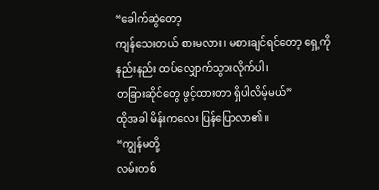“ခေါက်ဆွဲတော့
ကျန်သေးတယ် စားမလား၊ မစားချင်ရင်တော့ ရှေ့ကို နည်းနည်း ထပ်လျှောက်သွားလိုက်ပါ၊
တခြားဆိုင်တွေ ဖွင့်ထားတာ ရှိပါလိမ့်မယ်”
ထိုအခါ မိန်းကလေး ပြန်ပြောလာ၏။
“ကျွန်မတို့
လမ်းတစ်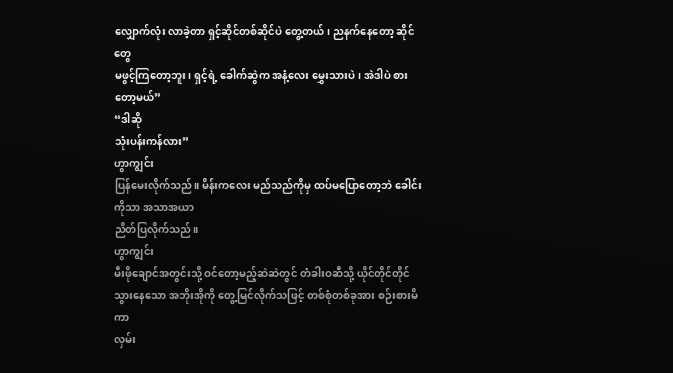လျှောက်လုံး လာခဲ့တာ ရှင့်ဆိုင်တစ်ဆိုင်ပဲ တွေ့တယ်၊ ညနက်နေတော့ ဆိုင်တွေ
မဖွင့်ကြတော့ဘူး၊ ရှင့်ရဲ့ ခေါက်ဆွဲက အနံ့လေး မွှေးသားပဲ၊ အဲဒါပဲ စားတော့မယ်”
“ဒါဆို
သုံးပန်းကန်လား”
ဟွာကျွင်း
ပြန်မေးလိုက်သည်။ မိန်းကလေး မည်သည်ကိုမှ ထပ်မပြောတော့ဘဲ ခေါင်းကိုသာ အသာအယာ
ညိတ်ပြလိုက်သည်။
ဟွာကျွင်း
မီးဖိုချောင်အတွင်းသို့ ဝင်တော့မည့်ဆဲဆဲတွင် တံခါးဝဆီသို့ ယိုင်တိုင်တိုင်
သွားနေသော အဘိုးအိုကို တွေ့မြင်လိုက်သဖြင့် တစ်စုံတစ်ခုအား စဉ်းစားမိကာ
လှမ်း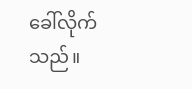ခေါ်လိုက်သည်။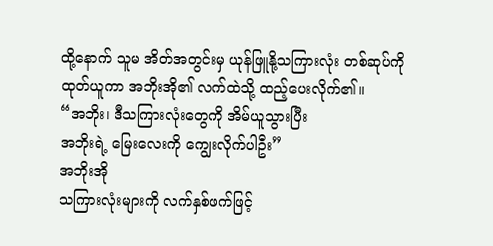ထို့နောက် သူမ အိတ်အတွင်းမှ ယုန်ဖြူနို့သကြားလုံး တစ်ဆုပ်ကို
ထုတ်ယူကာ အဘိုးအို၏ လက်ထဲသို့ ထည့်ပေးလိုက်၏။
“အဘိုး၊ ဒီသကြားလုံးတွေကို အိမ်ယူသွားပြီး
အဘိုးရဲ့ မြေးလေးကို ကျွေးလိုက်ပါဦး”
အဘိုးအို
သကြားလုံးများကို လက်နှစ်ဖက်ဖြင့်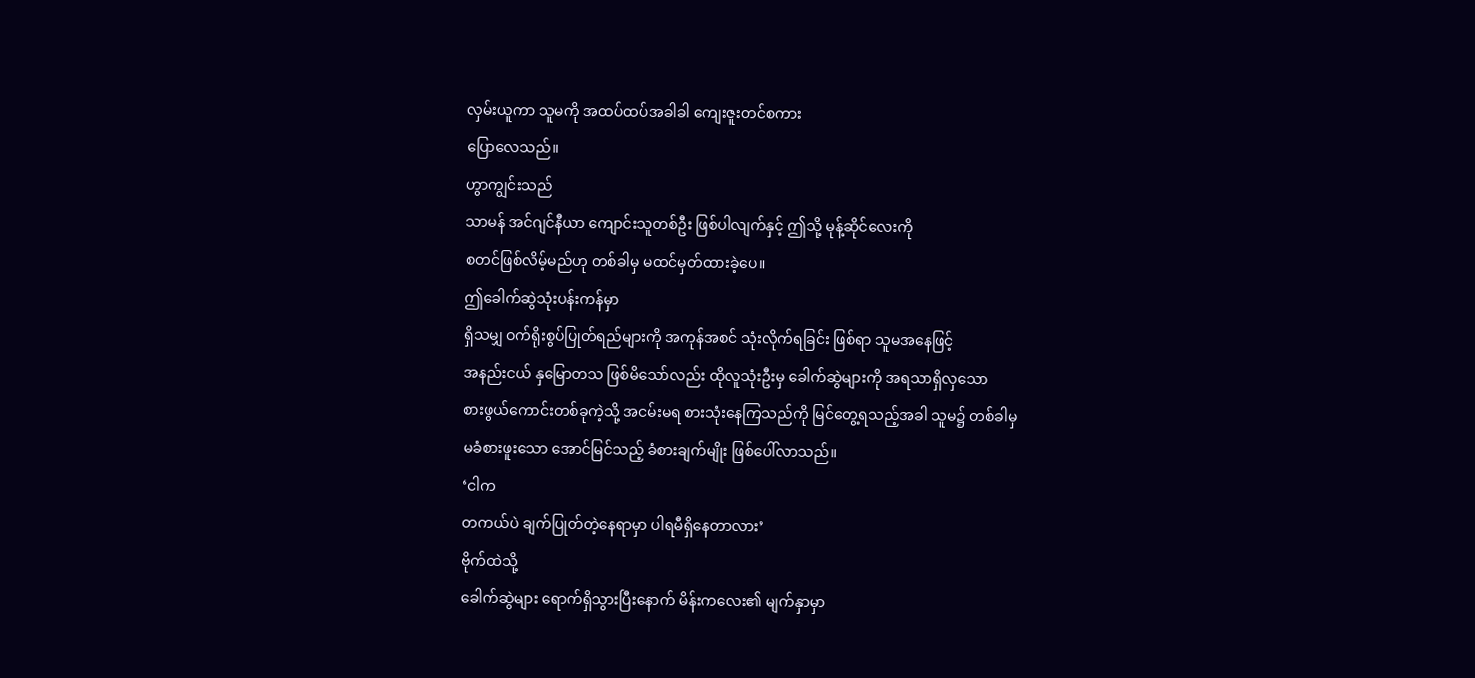လှမ်းယူကာ သူမကို အထပ်ထပ်အခါခါ ကျေးဇူးတင်စကား
ပြောလေသည်။
ဟွာကျွင်းသည်
သာမန် အင်ဂျင်နီယာ ကျောင်းသူတစ်ဦး ဖြစ်ပါလျက်နှင့် ဤသို့ မုန့်ဆိုင်လေးကို
စတင်ဖြစ်လိမ့်မည်ဟု တစ်ခါမှ မထင်မှတ်ထားခဲ့ပေ။
ဤခေါက်ဆွဲသုံးပန်းကန်မှာ
ရှိသမျှ ဝက်ရိုးစွပ်ပြုတ်ရည်များကို အကုန်အစင် သုံးလိုက်ရခြင်း ဖြစ်ရာ သူမအနေဖြင့်
အနည်းငယ် နှမြောတသ ဖြစ်မိသော်လည်း ထိုလူသုံးဦးမှ ခေါက်ဆွဲများကို အရသာရှိလှသော
စားဖွယ်ကောင်းတစ်ခုကဲ့သို့ အငမ်းမရ စားသုံးနေကြသည်ကို မြင်တွေ့ရသည့်အခါ သူမ၌ တစ်ခါမှ
မခံစားဖူးသော အောင်မြင်သည့် ခံစားချက်မျိုး ဖြစ်ပေါ်လာသည်။
‘ငါက
တကယ်ပဲ ချက်ပြုတ်တဲ့နေရာမှာ ပါရမီရှိနေတာလား’
ဗိုက်ထဲသို့
ခေါက်ဆွဲများ ရောက်ရှိသွားပြီးနောက် မိန်းကလေး၏ မျက်နှာမှာ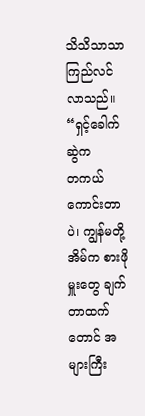သိသိသာသာ ကြည်လင်လာသည်။
“ရှင့်ခေါက်ဆွဲက
တကယ် ကောင်းတာပဲ၊ ကျွန်မတို့အိမ်က စားဖိုမှူးတွေ ချက်တာထက်တောင် အများကြီး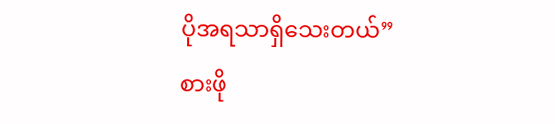ပိုအရသာရှိသေးတယ်”
စားဖို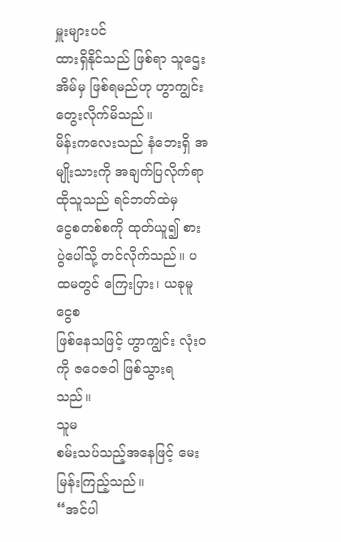မှူးများပင်
ထားရှိနိုင်သည် ဖြစ်ရာ သူဌေးအိမ်မှ ဖြစ်ရမည်ဟု ဟွာကျွင်း တွေးလိုက်မိသည်။
မိန်းကလေးသည် နံဘေးရှိ အမျိုးသားကို အချက်ပြလိုက်ရာ ထိုသူသည် ရင်ဘတ်ထဲမှ
ငွေစတစ်စကို ထုတ်ယူ၍ စားပွဲပေါ်သို့ တင်လိုက်သည်။ ပထမတွင် ကြေးပြား၊ ယခုမူ ငွေစ
ဖြစ်နေသဖြင့် ဟွာကျွင်း လုံးဝကို ဇဝေဇဝါ ဖြစ်သွားရသည်။
သူမ
စမ်းသပ်သည့်အနေဖြင့် မေးမြန်းကြည့်သည်။
“အင်ပါ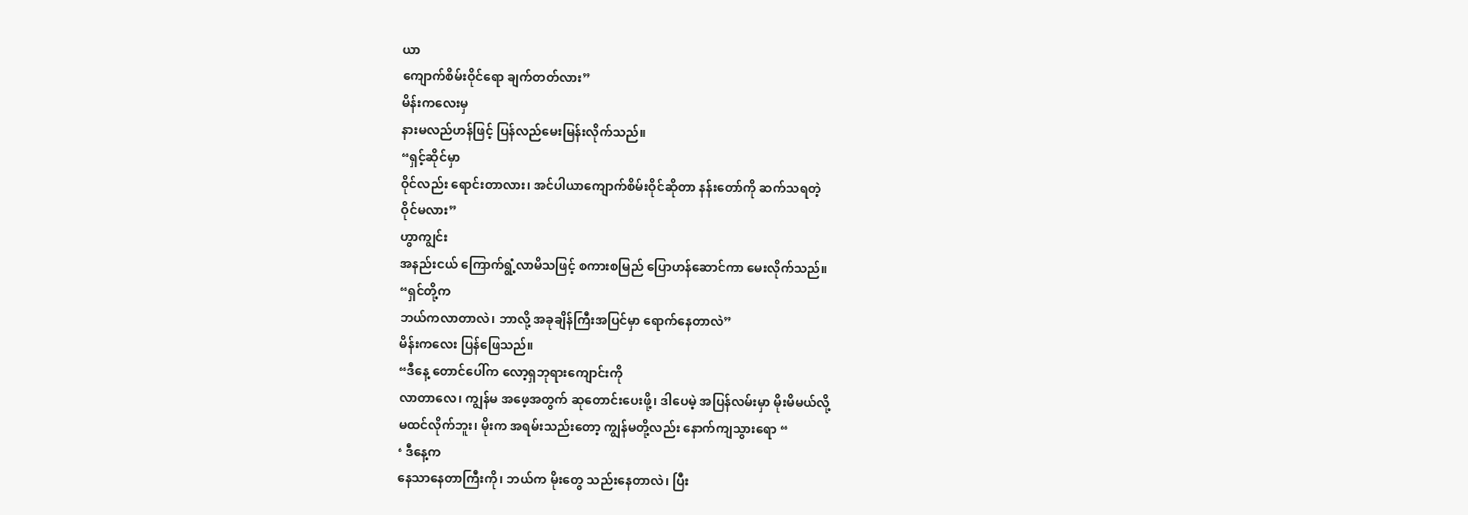ယာ
ကျောက်စိမ်းဝိုင်ရော ချက်တတ်လား”
မိန်းကလေးမှ
နားမလည်ဟန်ဖြင့် ပြန်လည်မေးမြန်းလိုက်သည်။
“ရှင့်ဆိုင်မှာ
ဝိုင်လည်း ရောင်းတာလား၊ အင်ပါယာကျောက်စိမ်းဝိုင်ဆိုတာ နန်းတော်ကို ဆက်သရတဲ့
ဝိုင်မလား”
ဟွာကျွင်း
အနည်းငယ် ကြောက်ရွံ့လာမိသဖြင့် စကားစမြည် ပြောဟန်ဆောင်ကာ မေးလိုက်သည်။
“ရှင်တို့က
ဘယ်ကလာတာလဲ၊ ဘာလို့ အခုချိန်ကြီးအပြင်မှာ ရောက်နေတာလဲ”
မိန်းကလေး ပြန်ဖြေသည်။
“ဒီနေ့ တောင်ပေါ်က လော့ရှဘုရားကျောင်းကို
လာတာလေ၊ ကျွန်မ အဖေ့အတွက် ဆုတောင်းပေးဖို့၊ ဒါပေမဲ့ အပြန်လမ်းမှာ မိုးမိမယ်လို့
မထင်လိုက်ဘူး၊ မိုးက အရမ်းသည်းတော့ ကျွန်မတို့လည်း နောက်ကျသွားရော “
‘ ဒီနေ့က
နေသာနေတာကြီးကို၊ ဘယ်က မိုးတွေ သည်းနေတာလဲ၊ ပြီး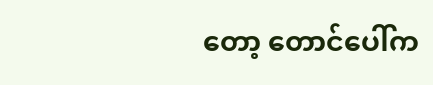တော့ တောင်ပေါ်က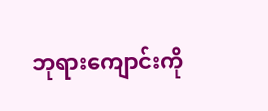ဘုရားကျောင်းကို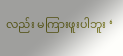လည်း မကြားဖူးပါဘူး ‘